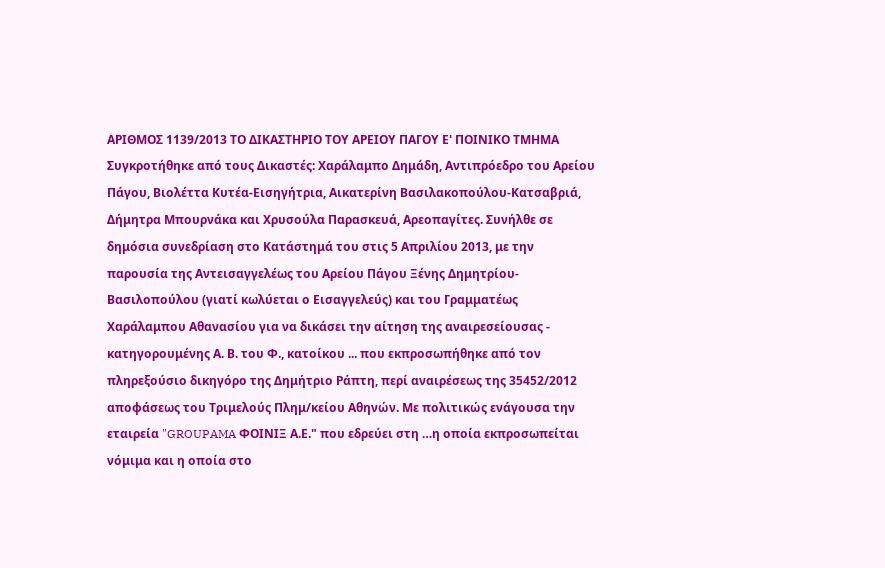ΑΡΙΘΜΟΣ 1139/2013 ΤΟ ΔΙΚΑΣΤΗΡΙΟ ΤΟΥ ΑΡΕΙΟΥ ΠΑΓΟΥ Ε' ΠΟΙΝΙΚΟ ΤΜΗΜΑ Συγκροτήθηκε από τους Δικαστές: Χαράλαμπο Δημάδη, Αντιπρόεδρο του Αρείου Πάγου, Βιολέττα Κυτέα-Εισηγήτρια, Αικατερίνη Βασιλακοπούλου-Κατσαβριά, Δήμητρα Μπουρνάκα και Χρυσούλα Παρασκευά, Αρεοπαγίτες. Συνήλθε σε δημόσια συνεδρίαση στο Κατάστημά του στις 5 Απριλίου 2013, με την παρουσία της Αντεισαγγελέως του Αρείου Πάγου Ξένης Δημητρίου-Βασιλοπούλου (γιατί κωλύεται ο Εισαγγελεύς) και του Γραμματέως Χαράλαμπου Αθανασίου για να δικάσει την αίτηση της αναιρεσείουσας - κατηγορουμένης Α. Β. του Φ., κατοίκου ... που εκπροσωπήθηκε από τον πληρεξούσιο δικηγόρο της Δημήτριο Ράπτη, περί αναιρέσεως της 35452/2012 αποφάσεως του Τριμελούς Πλημ/κείου Αθηνών. Με πολιτικώς ενάγουσα την εταιρεία "GROUPAMA ΦΟΙΝΙΞ Α.Ε." που εδρεύει στη …η οποία εκπροσωπείται νόμιμα και η οποία στο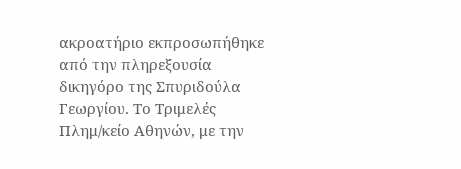ακροατήριο εκπροσωπήθηκε από την πληρεξουσία δικηγόρο της Σπυριδούλα Γεωργίου. Το Τριμελές Πλημ/κείο Αθηνών, με την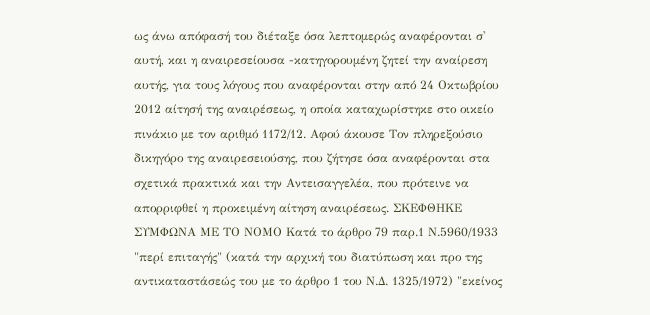ως άνω απόφασή του διέταξε όσα λεπτομερώς αναφέρονται σ' αυτή, και η αναιρεσείουσα -κατηγορουμένη ζητεί την αναίρεση αυτής, για τους λόγους που αναφέρονται στην από 24 Οκτωβρίου 2012 αίτησή της αναιρέσεως, η οποία καταχωρίστηκε στο οικείο πινάκιο με τον αριθμό 1172/12. Αφού άκουσε Τον πληρεξούσιο δικηγόρο της αναιρεσειούσης, που ζήτησε όσα αναφέρονται στα σχετικά πρακτικά και την Αντεισαγγελέα, που πρότεινε να απορριφθεί η προκειμένη αίτηση αναιρέσεως. ΣΚΕΦΘΗΚΕ ΣΥΜΦΩΝΑ ΜΕ ΤΟ ΝΟΜΟ Κατά το άρθρο 79 παρ.1 Ν.5960/1933 "περί επιταγής" (κατά την αρχική του διατύπωση και προ της αντικαταστάσεώς του με το άρθρο 1 του Ν.Δ. 1325/1972) "εκείνος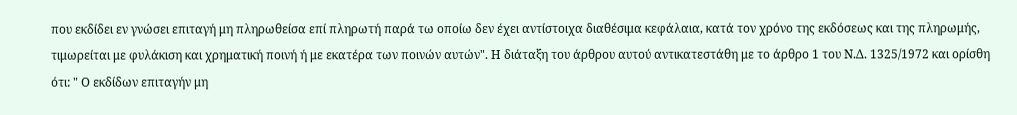που εκδίδει εν γνώσει επιταγή μη πληρωθείσα επί πληρωτή παρά τω οποίω δεν έχει αντίστοιχα διαθέσιμα κεφάλαια, κατά τον χρόνο της εκδόσεως και της πληρωμής, τιμωρείται με φυλάκιση και χρηματική ποινή ή με εκατέρα των ποινών αυτών". Η διάταξη του άρθρου αυτού αντικατεστάθη με το άρθρο 1 του Ν.Δ. 1325/1972 και ορίσθη ότι: " Ο εκδίδων επιταγήν μη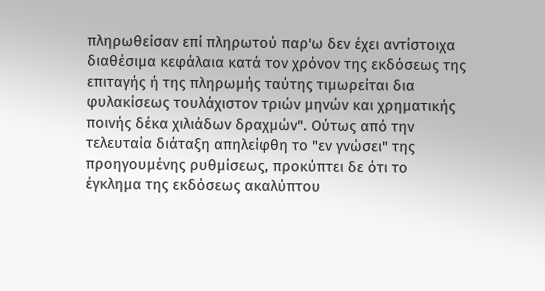πληρωθείσαν επί πληρωτού παρ'ω δεν έχει αντίστοιχα διαθέσιμα κεφάλαια κατά τον χρόνον της εκδόσεως της επιταγής ή της πληρωμής ταύτης τιμωρείται δια φυλακίσεως τουλάχιστον τριών μηνών και χρηματικής ποινής δέκα χιλιάδων δραχμών". Ούτως από την τελευταία διάταξη απηλείφθη το "εν γνώσει" της προηγουμένης ρυθμίσεως, προκύπτει δε ότι το έγκλημα της εκδόσεως ακαλύπτου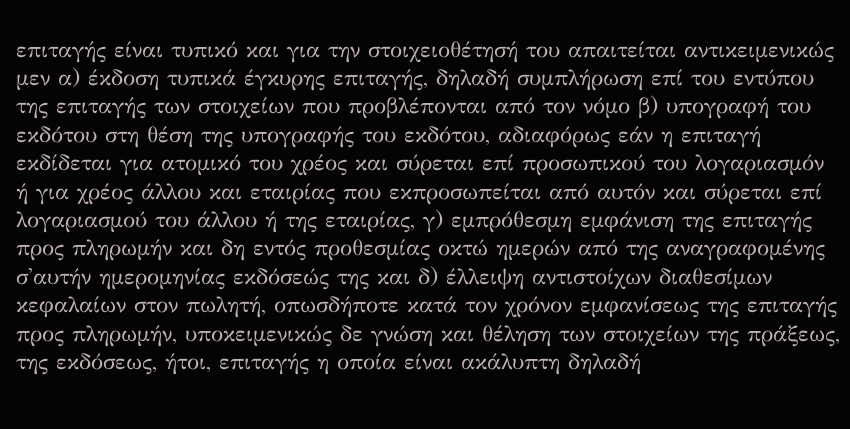επιταγής είναι τυπικό και για την στοιχειοθέτησή του απαιτείται αντικειμενικώς μεν α) έκδοση τυπικά έγκυρης επιταγής, δηλαδή συμπλήρωση επί του εντύπου της επιταγής των στοιχείων που προβλέπονται από τον νόμο β) υπογραφή του εκδότου στη θέση της υπογραφής του εκδότου, αδιαφόρως εάν η επιταγή εκδίδεται για ατομικό του χρέος και σύρεται επί προσωπικού του λογαριασμόν ή για χρέος άλλου και εταιρίας που εκπροσωπείται από αυτόν και σύρεται επί λογαριασμού του άλλου ή της εταιρίας, γ) εμπρόθεσμη εμφάνιση της επιταγής προς πληρωμήν και δη εντός προθεσμίας οκτώ ημερών από της αναγραφομένης σ'αυτήν ημερομηνίας εκδόσεώς της και δ) έλλειψη αντιστοίχων διαθεσίμων κεφαλαίων στον πωλητή, οπωσδήποτε κατά τον χρόνον εμφανίσεως της επιταγής προς πληρωμήν, υποκειμενικώς δε γνώση και θέληση των στοιχείων της πράξεως, της εκδόσεως, ήτοι, επιταγής η οποία είναι ακάλυπτη δηλαδή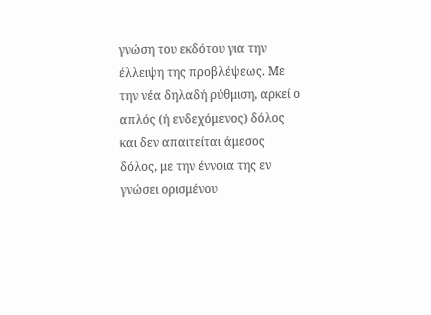γνώση του εκδότου για την έλλειψη της προβλέψεως. Με την νέα δηλαδή ρύθμιση, αρκεί ο απλός (ή ενδεχόμενος) δόλος και δεν απαιτείται άμεσος δόλος, με την έννοια της εν γνώσει ορισμένου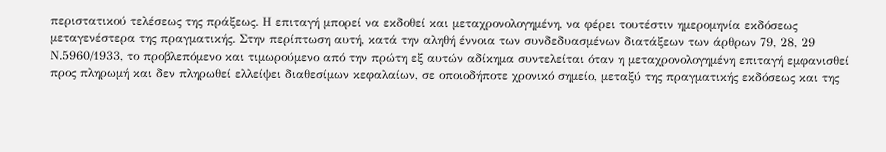περιστατικού τελέσεως της πράξεως. Η επιταγή μπορεί να εκδοθεί και μεταχρονολογημένη, να φέρει τουτέστιν ημερομηνία εκδόσεως μεταγενέστερα της πραγματικής. Στην περίπτωση αυτή, κατά την αληθή έννοια των συνδεδυασμένων διατάξεων των άρθρων 79, 28, 29 Ν.5960/1933, το προβλεπόμενο και τιμωρούμενο από την πρώτη εξ αυτών αδίκημα συντελείται όταν η μεταχρονολογημένη επιταγή εμφανισθεί προς πληρωμή και δεν πληρωθεί ελλείψει διαθεσίμων κεφαλαίων, σε οποιοδήποτε χρονικό σημείο, μεταξύ της πραγματικής εκδόσεως και της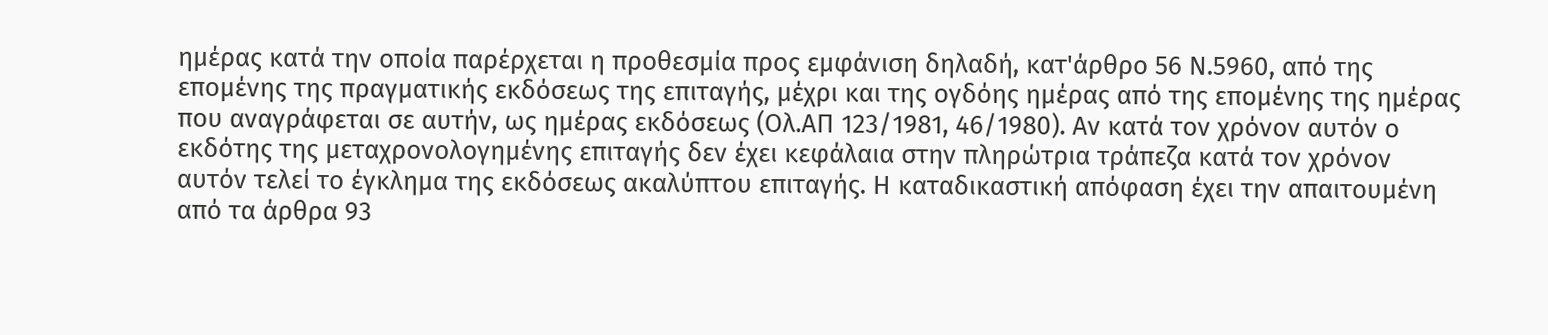ημέρας κατά την οποία παρέρχεται η προθεσμία προς εμφάνιση δηλαδή, κατ'άρθρο 56 Ν.5960, από της επομένης της πραγματικής εκδόσεως της επιταγής, μέχρι και της ογδόης ημέρας από της επομένης της ημέρας που αναγράφεται σε αυτήν, ως ημέρας εκδόσεως (Ολ.ΑΠ 123/1981, 46/1980). Αν κατά τον χρόνον αυτόν ο εκδότης της μεταχρονολογημένης επιταγής δεν έχει κεφάλαια στην πληρώτρια τράπεζα κατά τον χρόνον αυτόν τελεί το έγκλημα της εκδόσεως ακαλύπτου επιταγής. Η καταδικαστική απόφαση έχει την απαιτουμένη από τα άρθρα 93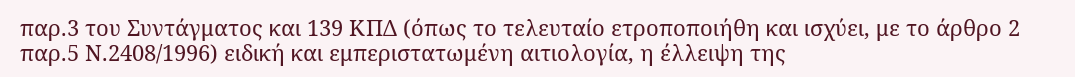παρ.3 του Συντάγματος και 139 ΚΠΔ (όπως το τελευταίο ετροποποιήθη και ισχύει, με το άρθρο 2 παρ.5 Ν.2408/1996) ειδική και εμπεριστατωμένη αιτιολογία, η έλλειψη της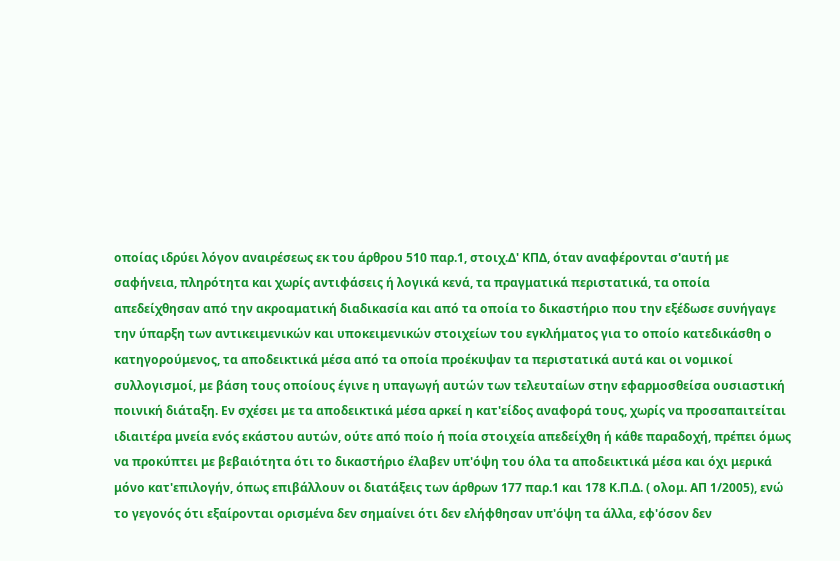οποίας ιδρύει λόγον αναιρέσεως εκ του άρθρου 510 παρ.1, στοιχ.Δ' ΚΠΔ, όταν αναφέρονται σ'αυτή με σαφήνεια, πληρότητα και χωρίς αντιφάσεις ή λογικά κενά, τα πραγματικά περιστατικά, τα οποία απεδείχθησαν από την ακροαματική διαδικασία και από τα οποία το δικαστήριο που την εξέδωσε συνήγαγε την ύπαρξη των αντικειμενικών και υποκειμενικών στοιχείων του εγκλήματος για το οποίο κατεδικάσθη ο κατηγορούμενος, τα αποδεικτικά μέσα από τα οποία προέκυψαν τα περιστατικά αυτά και οι νομικοί συλλογισμοί, με βάση τους οποίους έγινε η υπαγωγή αυτών των τελευταίων στην εφαρμοσθείσα ουσιαστική ποινική διάταξη. Εν σχέσει με τα αποδεικτικά μέσα αρκεί η κατ'είδος αναφορά τους, χωρίς να προσαπαιτείται ιδιαιτέρα μνεία ενός εκάστου αυτών, ούτε από ποίο ή ποία στοιχεία απεδείχθη ή κάθε παραδοχή, πρέπει όμως να προκύπτει με βεβαιότητα ότι το δικαστήριο έλαβεν υπ'όψη του όλα τα αποδεικτικά μέσα και όχι μερικά μόνο κατ'επιλογήν, όπως επιβάλλουν οι διατάξεις των άρθρων 177 παρ.1 και 178 Κ.Π.Δ. ( ολομ. ΑΠ 1/2005), ενώ το γεγονός ότι εξαίρονται ορισμένα δεν σημαίνει ότι δεν ελήφθησαν υπ'όψη τα άλλα, εφ'όσον δεν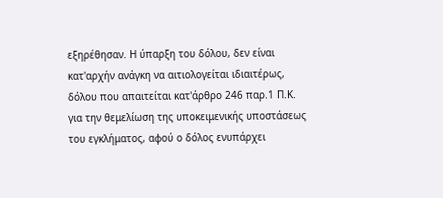εξηρέθησαν. Η ύπαρξη του δόλου, δεν είναι κατ'αρχήν ανάγκη να αιτιολογείται ιδιαιτέρως, δόλου που απαιτείται κατ'άρθρο 246 παρ.1 Π.Κ. για την θεμελίωση της υποκειμενικής υποστάσεως του εγκλήματος, αφού ο δόλος ενυπάρχει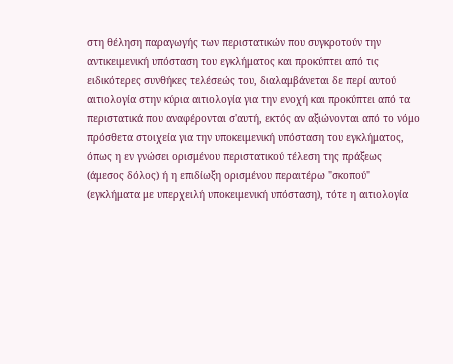στη θέληση παραγωγής των περιστατικών που συγκροτούν την αντικειμενική υπόσταση του εγκλήματος και προκύπτει από τις ειδικότερες συνθήκες τελέσεώς του, διαλαμβάνεται δε περί αυτού αιτιολογία στην κύρια αιτιολογία για την ενοχή και προκύπτει από τα περιστατικά που αναφέρονται σ'αυτή, εκτός αν αξιώνονται από το νόμο πρόσθετα στοιχεία για την υποκειμενική υπόσταση του εγκλήματος, όπως η εν γνώσει ορισμένου περιστατικού τέλεση της πράξεως (άμεσος δόλος) ή η επιδίωξη ορισμένου περαιτέρω "σκοπού" (εγκλήματα με υπερχειλή υποκειμενική υπόσταση), τότε η αιτιολογία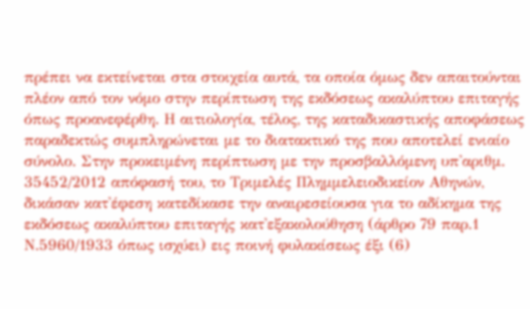πρέπει να εκτείνεται στα στοιχεία αυτά, τα οποία όμως δεν απαιτούνται πλέον από τον νόμο στην περίπτωση της εκδόσεως ακαλύπτου επιταγής όπως προανεφέρθη. Η αιτιολογία, τέλος, της καταδικαστικής αποφάσεως παραδεκτώς συμπληρώνεται με το διατακτικό της που αποτελεί ενιαίο σύνολο. Στην προκειμένη περίπτωση με την προσβαλλόμενη υπ'αριθμ. 35452/2012 απόφασή του, το Τριμελές Πλημμελειοδικείον Αθηνών, δικάσαν κατ'έφεση κατεδίκασε την αναιρεσείουσα για το αδίκημα της εκδόσεως ακαλύπτου επιταγής κατ'εξακολούθηση (άρθρο 79 παρ.1 Ν.5960/1933 όπως ισχύει) εις ποινή φυλακίσεως έξι (6)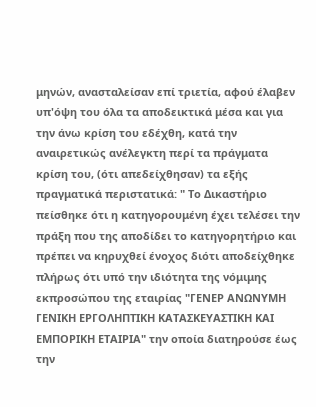μηνών, ανασταλείσαν επί τριετία, αφού έλαβεν υπ'όψη του όλα τα αποδεικτικά μέσα και για την άνω κρίση του εδέχθη, κατά την αναιρετικώς ανέλεγκτη περί τα πράγματα κρίση του, (ότι απεδείχθησαν) τα εξής πραγματικά περιστατικά: " Το Δικαστήριο πείσθηκε ότι η κατηγορουμένη έχει τελέσει την πράξη που της αποδίδει το κατηγορητήριο και πρέπει να κηρυχθεί ένοχος διότι αποδείχθηκε πλήρως ότι υπό την ιδιότητα της νόμιμης εκπροσώπου της εταιρίας "ΓΕΝΕΡ ΑΝΩΝΥΜΗ ΓΕΝΙΚΗ ΕΡΓΟΛΗΠΤΙΚΗ ΚΑΤΑΣΚΕΥΑΣΤΙΚΗ ΚΑΙ ΕΜΠΟΡΙΚΗ ΕΤΑΙΡΙΑ" την οποία διατηρούσε έως την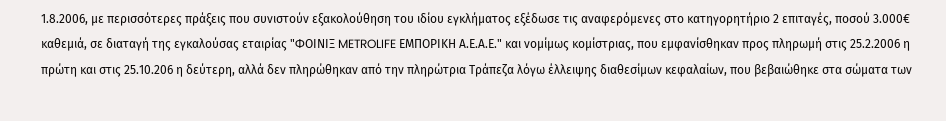1.8.2006, με περισσότερες πράξεις που συνιστούν εξακολούθηση του ιδίου εγκλήματος εξέδωσε τις αναφερόμενες στο κατηγορητήριο 2 επιταγές, ποσού 3.000€ καθεμιά, σε διαταγή της εγκαλούσας εταιρίας "ΦΟΙΝΙΞ METROLIFE ΕΜΠΟΡΙΚΗ Α.Ε.Α.Ε." και νομίμως κομίστριας, που εμφανίσθηκαν προς πληρωμή στις 25.2.2006 η πρώτη και στις 25.10.206 η δεύτερη, αλλά δεν πληρώθηκαν από την πληρώτρια Τράπεζα λόγω έλλειψης διαθεσίμων κεφαλαίων, που βεβαιώθηκε στα σώματα των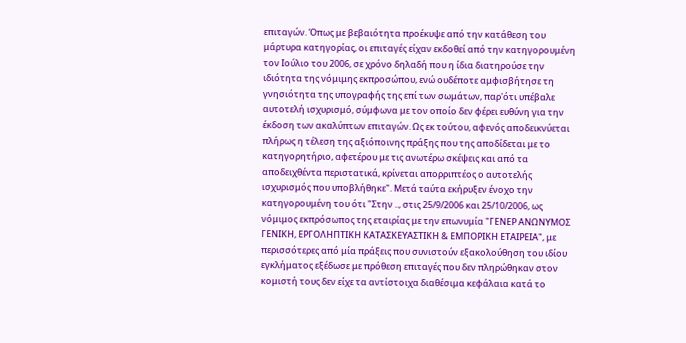επιταγών. Όπως με βεβαιότητα προέκυψε από την κατάθεση του μάρτυρα κατηγορίας, οι επιταγές είχαν εκδοθεί από την κατηγορουμένη τον Ιούλιο του 2006, σε χρόνο δηλαδή που η ίδια διατηρούσε την ιδιότητα της νόμιμης εκπροσώπου, ενώ ουδέποτε αμφισβήτησε τη γνησιότητα της υπογραφής της επί των σωμάτων, παρ'ότι υπέβαλε αυτοτελή ισχυρισμό, σύμφωνα με τον οποίο δεν φέρει ευθύνη για την έκδοση των ακαλύπτων επιταγών. Ως εκ τούτου, αφενός αποδεικνύεται πλήρως η τέλεση της αξιόποινης πράξης που της αποδίδεται με το κατηγορητήριο, αφετέρου με τις ανωτέρω σκέψεις και από τα αποδειχθέντα περιστατικά, κρίνεται απορριπτέος ο αυτοτελής ισχυρισμός που υποβλήθηκε". Μετά ταύτα εκήρυξεν ένοχο την κατηγορουμένη του ότι "Στην .., στις 25/9/2006 και 25/10/2006, ως νόμιμος εκπρόσωπος της εταιρίας με την επωνυμία "ΓΕΝΕΡ ΑΝΩΝΥΜΟΣ ΓΕΝΙΚΗ, ΕΡΓΟΛΗΠΤΙΚΗ ΚΑΤΑΣΚΕΥΑΣΤΙΚΗ & ΕΜΠΟΡΙΚΗ ΕΤΑΙΡΕΙΑ", με περισσότερες από μία πράξεις που συνιστούν εξακολούθηση του ιδίου εγκλήματος εξέδωσε με πρόθεση επιταγές που δεν πληρώθηκαν στον κομιστή τους δεν είχε τα αντίστοιχα διαθέσιμα κεφάλαια κατά το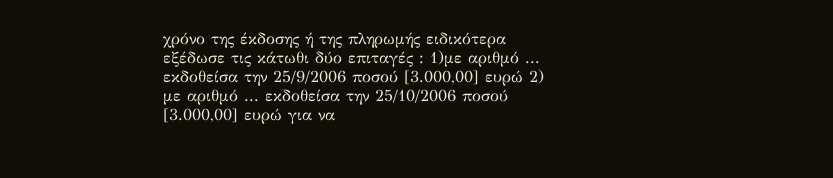χρόνο της έκδοσης ή της πληρωμής ειδικότερα εξέδωσε τις κάτωθι δύο επιταγές : 1)με αριθμό ... εκδοθείσα την 25/9/2006 ποσού [3.000,00] ευρώ 2) με αριθμό ... εκδοθείσα την 25/10/2006 ποσού [3.000,00] ευρώ για να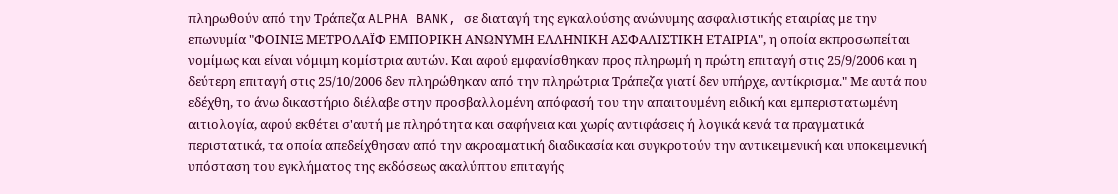πληρωθούν από την Τράπεζα ALPHA BANK, σε διαταγή της εγκαλούσης ανώνυμης ασφαλιστικής εταιρίας με την επωνυμία "ΦΟΙΝΙΞ ΜΕΤΡΟΛΑΪΦ ΕΜΠΟΡΙΚΗ ΑΝΩΝΥΜΗ ΕΛΛΗΝΙΚΗ ΑΣΦΑΛΙΣΤΙΚΗ ΕΤΑΙΡΙΑ", η οποία εκπροσωπείται νομίμως και είναι νόμιμη κομίστρια αυτών. Και αφού εμφανίσθηκαν προς πληρωμή η πρώτη επιταγή στις 25/9/2006 και η δεύτερη επιταγή στις 25/10/2006 δεν πληρώθηκαν από την πληρώτρια Τράπεζα γιατί δεν υπήρχε, αντίκρισμα." Με αυτά που εδέχθη, το άνω δικαστήριο διέλαβε στην προσβαλλομένη απόφασή του την απαιτουμένη ειδική και εμπεριστατωμένη αιτιολογία, αφού εκθέτει σ'αυτή με πληρότητα και σαφήνεια και χωρίς αντιφάσεις ή λογικά κενά τα πραγματικά περιστατικά, τα οποία απεδείχθησαν από την ακροαματική διαδικασία και συγκροτούν την αντικειμενική και υποκειμενική υπόσταση του εγκλήματος της εκδόσεως ακαλύπτου επιταγής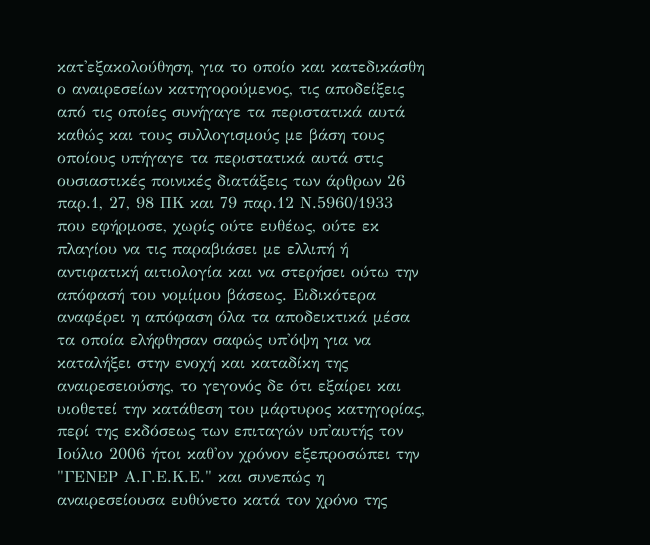κατ'εξακολούθηση, για το οποίο και κατεδικάσθη ο αναιρεσείων κατηγορούμενος, τις αποδείξεις από τις οποίες συνήγαγε τα περιστατικά αυτά καθώς και τους συλλογισμούς με βάση τους οποίους υπήγαγε τα περιστατικά αυτά στις ουσιαστικές ποινικές διατάξεις των άρθρων 26 παρ.1, 27, 98 ΠΚ και 79 παρ.12 Ν.5960/1933 που εφήρμοσε, χωρίς ούτε ευθέως, ούτε εκ πλαγίου να τις παραβιάσει με ελλιπή ή αντιφατική αιτιολογία και να στερήσει ούτω την απόφασή του νομίμου βάσεως. Ειδικότερα αναφέρει η απόφαση όλα τα αποδεικτικά μέσα τα οποία ελήφθησαν σαφώς υπ'όψη για να καταλήξει στην ενοχή και καταδίκη της αναιρεσειούσης, το γεγονός δε ότι εξαίρει και υιοθετεί την κατάθεση του μάρτυρος κατηγορίας, περί της εκδόσεως των επιταγών υπ'αυτής τον Ιούλιο 2006 ήτοι καθ'ον χρόνον εξεπροσώπει την "ΓΕΝΕΡ Α.Γ.Ε.Κ.Ε." και συνεπώς η αναιρεσείουσα ευθύνετο κατά τον χρόνο της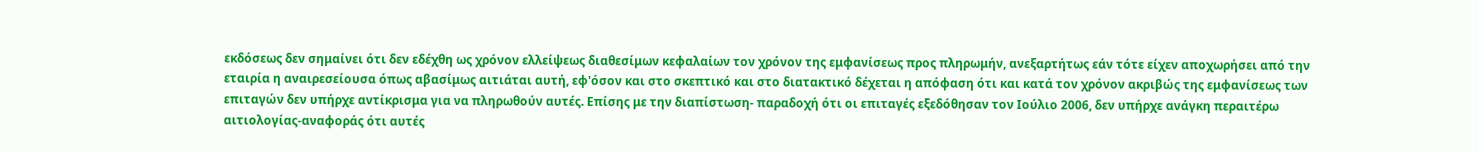εκδόσεως δεν σημαίνει ότι δεν εδέχθη ως χρόνον ελλείψεως διαθεσίμων κεφαλαίων τον χρόνον της εμφανίσεως προς πληρωμήν, ανεξαρτήτως εάν τότε είχεν αποχωρήσει από την εταιρία η αναιρεσείουσα όπως αβασίμως αιτιάται αυτή, εφ'όσον και στο σκεπτικό και στο διατακτικό δέχεται η απόφαση ότι και κατά τον χρόνον ακριβώς της εμφανίσεως των επιταγών δεν υπήρχε αντίκρισμα για να πληρωθούν αυτές. Επίσης με την διαπίστωση- παραδοχή ότι οι επιταγές εξεδόθησαν τον Ιούλιο 2006, δεν υπήρχε ανάγκη περαιτέρω αιτιολογίας-αναφοράς ότι αυτές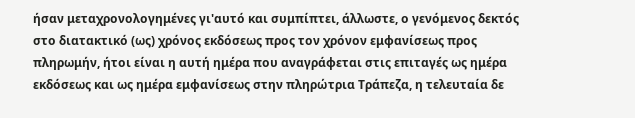ήσαν μεταχρονολογημένες γι'αυτό και συμπίπτει, άλλωστε, ο γενόμενος δεκτός στο διατακτικό (ως) χρόνος εκδόσεως προς τον χρόνον εμφανίσεως προς πληρωμήν, ήτοι είναι η αυτή ημέρα που αναγράφεται στις επιταγές ως ημέρα εκδόσεως και ως ημέρα εμφανίσεως στην πληρώτρια Τράπεζα, η τελευταία δε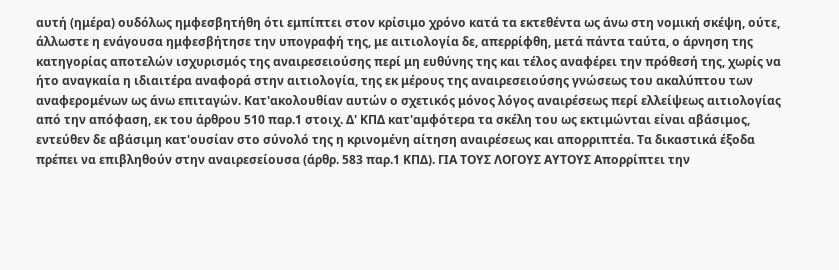αυτή (ημέρα) ουδόλως ημφεσβητήθη ότι εμπίπτει στον κρίσιμο χρόνο κατά τα εκτεθέντα ως άνω στη νομική σκέψη, ούτε, άλλωστε η ενάγουσα ημφεσβήτησε την υπογραφή της, με αιτιολογία δε, απερρίφθη, μετά πάντα ταύτα, ο άρνηση της κατηγορίας αποτελών ισχυρισμός της αναιρεσειούσης περί μη ευθύνης της και τέλος αναφέρει την πρόθεσή της, χωρίς να ήτο αναγκαία η ιδιαιτέρα αναφορά στην αιτιολογία, της εκ μέρους της αναιρεσειούσης γνώσεως του ακαλύπτου των αναφερομένων ως άνω επιταγών. Κατ'ακολουθίαν αυτών ο σχετικός μόνος λόγος αναιρέσεως περί ελλείψεως αιτιολογίας από την απόφαση, εκ του άρθρου 510 παρ.1 στοιχ. Δ' ΚΠΔ κατ'αμφότερα τα σκέλη του ως εκτιμώνται είναι αβάσιμος, εντεύθεν δε αβάσιμη κατ'ουσίαν στο σύνολό της η κρινομένη αίτηση αναιρέσεως και απορριπτέα. Τα δικαστικά έξοδα πρέπει να επιβληθούν στην αναιρεσείουσα (άρθρ. 583 παρ.1 ΚΠΔ). ΓΙΑ ΤΟΥΣ ΛΟΓΟΥΣ ΑΥΤΟΥΣ Απορρίπτει την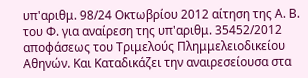υπ'αριθμ. 98/24 Οκτωβρίου 2012 αίτηση της Α. Β. του Φ. για αναίρεση της υπ'αριθμ. 35452/2012 αποφάσεως του Τριμελούς Πλημμελειοδικείου Αθηνών. Και Καταδικάζει την αναιρεσείουσα στα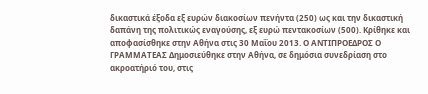δικαστικά έξοδα εξ ευρών διακοσίων πενήντα (250) ως και την δικαστική δαπάνη της πολιτικώς εναγούσης, εξ ευρώ πεντακοσίων (500). Κρίθηκε και αποφασίσθηκε στην Αθήνα στις 30 Μαΐου 2013. Ο ΑΝΤΙΠΡΟΕΔΡΟΣ Ο ΓΡΑΜΜΑΤΕΑΣ Δημοσιεύθηκε στην Αθήνα, σε δημόσια συνεδρίαση στο ακροατήριό του, στις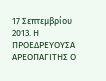17 Σεπτεμβρίου 2013. Η ΠΡΟΕΔΡΕΥΟΥΣΑ ΑΡΕΟΠΑΓΙΤΗΣ Ο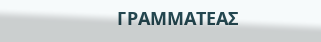ΓΡΑΜΜΑΤΕΑΣ